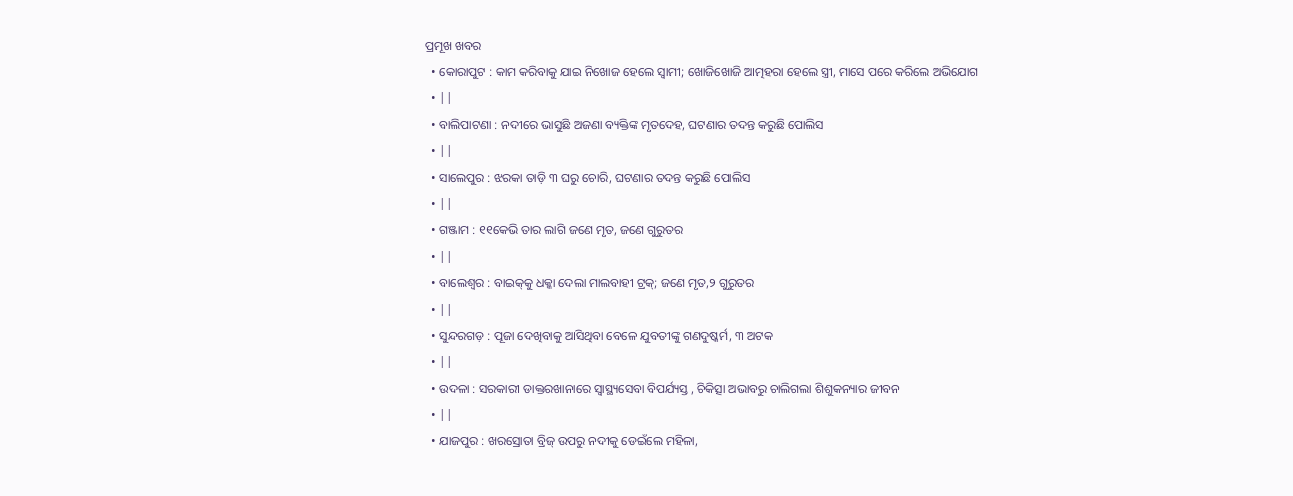ପ୍ରମୂଖ ଖବର
  • କୋରାପୁଟ : କାମ କରିବାକୁ ଯାଇ ନିଖୋଜ ହେଲେ ସ୍ୱାମୀ; ଖୋଜିଖୋଜି ଆତ୍ମହରା ହେଲେ ସ୍ତ୍ରୀ, ମାସେ ପରେ କରିଲେ ଅଭିଯୋଗ
  • ||
  • ବାଲିପାଟଣା : ନଦୀରେ ଭାସୁଛି ଅଜଣା ବ୍ୟକ୍ତିଙ୍କ ମୃତଦେହ, ଘଟଣାର ତଦନ୍ତ କରୁଛି ପୋଲିସ
  • ||
  • ସାଲେପୁର : ଝରକା ତାଡ଼ି ୩ ଘରୁ ଚୋରି, ଘଟଣାର ତଦନ୍ତ କରୁଛି ପୋଲିସ
  • ||
  • ଗଞ୍ଜାମ : ୧୧କେଭି ତାର ଲାଗି ଜଣେ ମୃତ, ଜଣେ ଗୁରୁତର
  • ||
  • ବାଲେଶ୍ଵର : ବାଇକ୍‌କୁ ଧକ୍କା ଦେଲା ମାଲବାହୀ ଟ୍ରକ୍; ଜଣେ ମୃତ,୨ ଗୁରୁତର
  • ||
  • ସୁନ୍ଦରଗଡ଼ : ପୂଜା ଦେଖିବାକୁ ଆସିଥିବା ବେଳେ ଯୁବତୀଙ୍କୁ ଗଣଦୁଷ୍କର୍ମ, ୩ ଅଟକ
  • ||
  • ଉଦଳା : ସରକାରୀ ଡାକ୍ତରଖାନାରେ ସ୍ୱାସ୍ଥ୍ୟସେବା ବିପର୍ଯ୍ୟସ୍ତ , ଚିକିତ୍ସା ଅଭାବରୁ ଚାଲିଗଲା ଶିଶୁକନ୍ୟାର ଜୀବନ
  • ||
  • ଯାଜପୁର : ଖରସ୍ରୋତା ବ୍ରିଜ୍‌ ଉପରୁ ନଦୀକୁ ଡେଇଁଲେ ମହିଳା,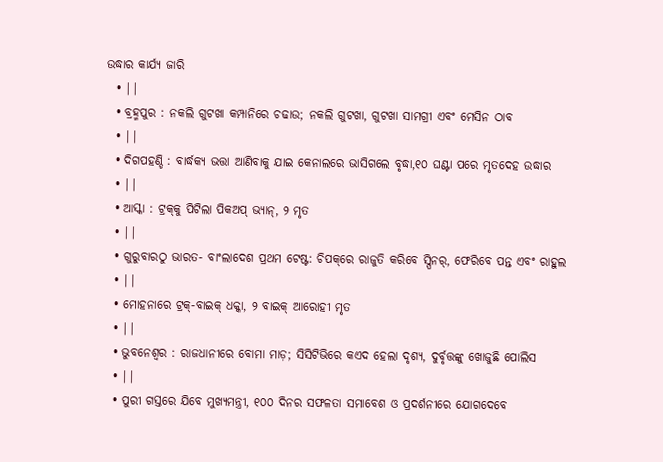ଉଦ୍ଧାର କାର୍ଯ୍ୟ ଜାରି
  • ||
  • ବ୍ରହ୍ମପୁର : ନକଲି ଗୁଟଖା କମ୍ପାନିରେ ଚଢାଉ; ନକଲି ଗୁଟଖା, ଗୁଟଖା ସାମଗ୍ରୀ ଏବଂ ମେସିନ ଠାବ
  • ||
  • ଦିଗପହଣ୍ଡି : ବାର୍ଦ୍ଧକ୍ୟ ଭତ୍ତା ଆଣିବାକୁ ଯାଇ କେନାଲରେ ଭାସିଗଲେ ବୃଦ୍ଧା,୧୦ ଘଣ୍ଟା ପରେ ମୃତଦେହ ଉଦ୍ଧାର
  • ||
  • ଆସ୍କା : ଟ୍ରକ୍‌କୁ ପିଟିଲା ପିକଅପ୍‌ ଭ୍ୟାନ୍‌, ୨ ମୃତ
  • ||
  • ଗୁରୁବାରଠୁ ଭାରତ- ବାଂଲାଦେଶ ପ୍ରଥମ ଟେଷ୍ଟ: ଚିପକ୍‌ରେ ରାଜୁତି କରିବେ ସ୍ପିନର୍‌, ଫେରିବେ ପନ୍ତ ଏବଂ ରାହୁଲ
  • ||
  • ମୋହନାରେ ଟ୍ରକ୍‌-ବାଇକ୍‌ ଧକ୍କା, ୨ ବାଇକ୍‌ ଆରୋହୀ ମୃତ
  • ||
  • ଭୁବନେଶ୍ୱର : ରାଜଧାନୀରେ ବୋମା ମାଡ଼; ସିସିଟିଭିରେ କଏଦ ହେଲା ଦୃଶ୍ୟ, ଦୁର୍ବୃତ୍ତଙ୍କୁ ଖୋଜୁଛି ପୋଲିସ
  • ||
  • ପୁରୀ ଗସ୍ତରେ ଯିବେ ମୁଖ୍ୟମନ୍ତ୍ରୀ, ୧୦୦ ଦିନର ସଫଳତା ସମାବେଶ ଓ ପ୍ରଦର୍ଶନୀରେ ଯୋଗଦେବେ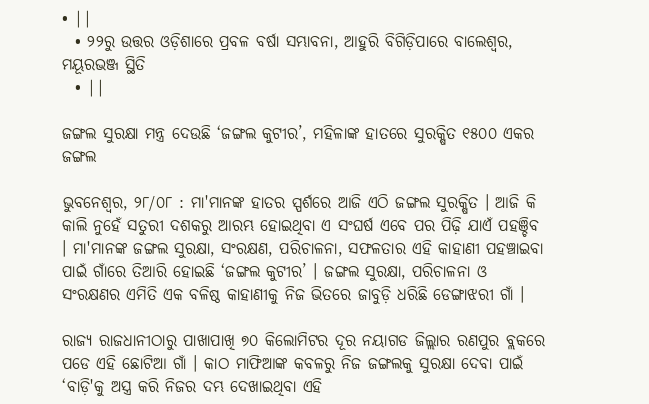• ||
  • ୨୨ରୁ ଉତ୍ତର ଓଡ଼ିଶାରେ ପ୍ରବଳ ବର୍ଷା ସମ୍ଭାବନା, ଆହୁରି ବିଗିଡ଼ିପାରେ ବାଲେଶ୍ୱର, ମୟୂରଭଞ୍ଜ ସ୍ଥିତି
  • ||

ଜଙ୍ଗଲ ସୁରକ୍ଷା ମନ୍ତ୍ର ଦେଉଛି ‘ଜଙ୍ଗଲ କୁଟୀର’, ମହିଳାଙ୍କ ହାତରେ ସୁରକ୍ଷିତ ୧୫୦୦ ଏକର ଜଙ୍ଗଲ

ଭୁବନେଶ୍ୱର, ୨୮/୦୮ : ମା'ମାନଙ୍କ ହାତର ସ୍ପର୍ଶରେ ଆଜି ଏଠି ଜଙ୍ଗଲ ସୁରକ୍ଷିତ । ଆଜି କି କାଲି ନୁହେଁ ସତୁରୀ ଦଶକରୁ ଆରମ୍ଭ ହୋଇଥିବା ଏ ସଂଘର୍ଷ ଏବେ ପର ପିଢ଼ି ଯାଏଁ ପହଞ୍ଚିବ । ମା'ମାନଙ୍କ ଜଙ୍ଗଲ ସୁରକ୍ଷା, ସଂରକ୍ଷଣ, ପରିଚାଳନା, ସଫଳତାର ଏହି କାହାଣୀ ପହଞ୍ଚାଇବା ପାଇଁ ଗାଁରେ ତିଆରି ହୋଇଛି ‘ଜଙ୍ଗଲ କୁଟୀର’ । ଜଙ୍ଗଲ ସୁରକ୍ଷା, ପରିଚାଳନା ଓ ସଂରକ୍ଷଣର ଏମିତି ଏକ ବଳିଷ୍ଠ କାହାଣୀକୁ ନିଜ ଭିତରେ ଜାବୁଡ଼ି ଧରିଛି ଡେଙ୍ଗାଝରୀ ଗାଁ ।

ରାଜ୍ୟ ରାଜଧାନୀଠାରୁ ପାଖାପାଖି ୭୦ କିଲୋମିଟର ଦୂର ନୟାଗଡ ଜିଲ୍ଲାର ରଣପୁର ବ୍ଲକରେ ପଡେ ଏହି ଛୋଟିଆ ଗାଁ । କାଠ ମାଫିଆଙ୍କ କବଳରୁ ନିଜ ଜଙ୍ଗଲକୁ ସୁରକ୍ଷା ଦେବା ପାଇଁ ‘ବାଡ଼ି'କୁ ଅସ୍ତ୍ର କରି ନିଜର ଦମ୍ଭ ଦେଖାଇଥିବା ଏହି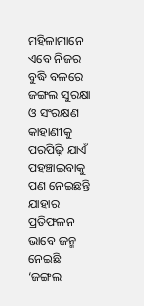ମହିଳାମାନେ ଏବେ ନିଜର ବୁଦ୍ଧି ବଳରେ ଜଙ୍ଗଲ ସୁରକ୍ଷା ଓ ସଂରକ୍ଷଣ କାହାଣୀକୁ ପରପିଢ଼ି ଯାଏଁ ପହଞ୍ଚାଇବାକୁ ପଣ ନେଇଛନ୍ତି ଯାହାର ପ୍ରତିଫଳନ ଭାବେ ଜନ୍ମ ନେଇଛି ‘ଜଙ୍ଗଲ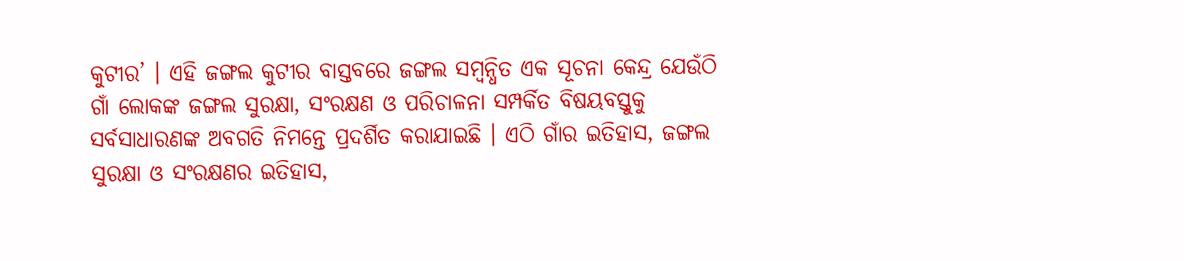କୁଟୀର’ । ଏହି ଜଙ୍ଗଲ କୁଟୀର ବାସ୍ତବରେ ଜଙ୍ଗଲ ସମ୍ବନ୍ଧିତ ଏକ ସୂଚନା କେନ୍ଦ୍ର ଯେଉଁଠି ଗାଁ ଲୋକଙ୍କ ଜଙ୍ଗଲ ସୁରକ୍ଷା, ସଂରକ୍ଷଣ ଓ ପରିଚାଳନା ସମ୍ପର୍କିତ ବିଷୟବସ୍ତୁକୁ ସର୍ବସାଧାରଣଙ୍କ ଅବଗତି ନିମନ୍ତେ ପ୍ରଦର୍ଶିତ କରାଯାଇଛି । ଏଠି ଗାଁର ଇତିହାସ, ଜଙ୍ଗଲ ସୁରକ୍ଷା ଓ ସଂରକ୍ଷଣର ଇତିହାସ,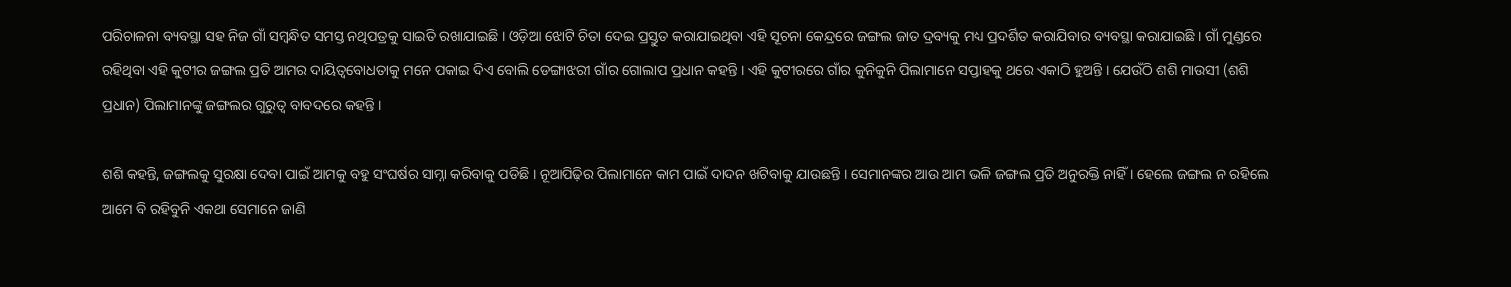ପରିଚାଳନା ବ୍ୟବସ୍ଥା ସହ ନିଜ ଗାଁ ସମ୍ବନ୍ଧିତ ସମସ୍ତ ନଥିପତ୍ରକୁ ସାଇତି ରଖାଯାଇଛି । ଓଡ଼ିଆ ଝୋଟି ଚିତା ଦେଇ ପ୍ରସ୍ତୁତ କରାଯାଇଥିବା ଏହି ସୂଚନା କେନ୍ଦ୍ରରେ ଜଙ୍ଗଲ ଜାତ ଦ୍ରବ୍ୟକୁ ମଧ୍ୟ ପ୍ରଦର୍ଶିତ କରାଯିବାର ବ୍ୟବସ୍ଥା କରାଯାଇଛି । ଗାଁ ମୁଣ୍ଡରେ ରହିଥିବା ଏହି କୁଟୀର ଜଙ୍ଗଲ ପ୍ରତି ଆମର ଦାୟିତ୍ୱବୋଧତାକୁ ମନେ ପକାଇ ଦିଏ ବୋଲି ଡେଙ୍ଗାଝରୀ ଗାଁର ଗୋଲାପ ପ୍ରଧାନ କହନ୍ତି । ଏହି କୁଟୀରରେ ଗାଁର କୁନିକୁନି ପିଲାମାନେ ସପ୍ତାହକୁ ଥରେ ଏକାଠି ହୁଅନ୍ତି । ଯେଉଁଠି ଶଶି ମାଉସୀ (ଶଶି ପ୍ରଧାନ) ପିଲାମାନଙ୍କୁ ଜଙ୍ଗଲର ଗୁରୁତ୍ୱ ବାବଦରେ କହନ୍ତି ।

ଶଶି କହନ୍ତି, ଜଙ୍ଗଲକୁ ସୁରକ୍ଷା ଦେବା ପାଇଁ ଆମକୁ ବହୁ ସଂଘର୍ଷର ସାମ୍ନା କରିବାକୁ ପଡିଛି । ନୂଆପିଢ଼ିର ପିଲାମାନେ କାମ ପାଇଁ ଦାଦନ ଖଟିବାକୁ ଯାଉଛନ୍ତି । ସେମାନଙ୍କର ଆଉ ଆମ ଭଳି ଜଙ୍ଗଲ ପ୍ରତି ଅନୁରକ୍ତି ନାହିଁ । ହେଲେ ଜଙ୍ଗଲ ନ ରହିଲେ ଆମେ ବି ରହିବୁନି ଏକଥା ସେମାନେ ଜାଣି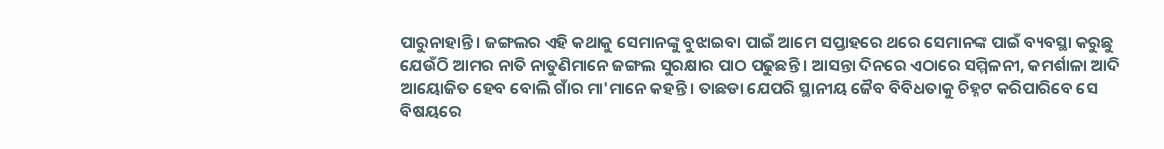ପାରୁନାହାନ୍ତି । ଜଙ୍ଗଲର ଏହି କଥାକୁ ସେମାନଙ୍କୁ ବୁଝାଇବା ପାଇଁ ଆମେ ସପ୍ତାହରେ ଥରେ ସେମାନଙ୍କ ପାଇଁ ବ୍ୟବସ୍ଥା କରୁଛୁ ଯେଉଁଠି ଆମର ନାତି ନାତୁଣିମାନେ ଜଙ୍ଗଲ ସୁରକ୍ଷାର ପାଠ ପଢୁଛନ୍ତି । ଆସନ୍ତା ଦିନରେ ଏଠାରେ ସମ୍ମିଳନୀ, କମର୍ଶାଳା ଆଦି ଆୟୋଜିତ ହେବ ବୋଲି ଗାଁର ମା'ମାନେ କହନ୍ତି । ତାଛଡା ଯେପରି ସ୍ଥାନୀୟ ଜୈବ ବିବିଧତାକୁ ଚିହ୍ନଟ କରିପାରିବେ ସେ ବିଷୟରେ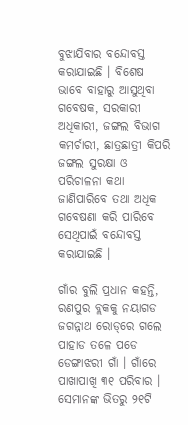ବୁଝାଯିବାର ବନ୍ଦୋବସ୍ତ କରାଯାଇଛି । ବିଶେଷ ଭାବେ ବାହାରୁ ଆସୁଥିବା ଗବେଷକ, ସରକାରୀ ଅଧିକାରୀ, ଜଙ୍ଗଲ ବିଭାଗ କମର୍ଚାରୀ, ଛାତ୍ରଛାତ୍ରୀ କିପରି ଜଙ୍ଗଲ ସୁରକ୍ଷା ଓ ପରିଚାଳନା କଥା ଜାଣିପାରିବେ ତଥା ଅଧିକ ଗବେଷଣା କରି ପାରିବେ ସେଥିପାଇଁ ବନ୍ଦୋବସ୍ତ କରାଯାଇଛି ।

ଗାଁର ବୁଲି ପ୍ରଧାନ କହନ୍ତି, ରଣପୁର ବ୍ଲକକୁ ନୟାଗଡ ଜଗନ୍ନାଥ ରୋଡ୍‌ରେ ଗଲେ ପାହାଡ ତଳେ ପଡେ ଡେଙ୍ଗାଝରୀ ଗାଁ । ଗାଁରେ ପାଖାପାଖି ୩୧ ପରିବାର । ସେମାନଙ୍କ ଭିତରୁ ୨୧ଟି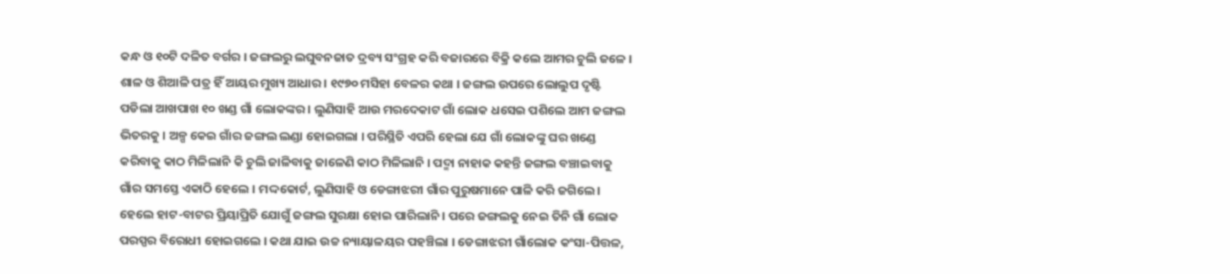କନ୍ଧ ଓ ୧୦ଟି ଦଳିତ ବର୍ଗର । ଜଙ୍ଗଲରୁ ଲଘୁବନଜାତ ଦ୍ରବ୍ୟ ସଂଗ୍ରହ କରି ବଜାରରେ ବିକ୍ରି କଲେ ଆମର ଚୁଲି ଜଳେ । ଶାଳ ଓ ଶିଆଳି ପତ୍ର ହିଁ ଆୟର ମୁଖ୍ୟ ଆଧାର । ୧୯୭୦ ମସିହା ବେଳର କଥା । ଜଙ୍ଗଲ ଉପରେ ଲୋଲୁପ ଦୃଷ୍ଟି ପଡିଲା ଆଖପାଖ ୧୦ ଖଣ୍ଡ ଗାଁ ଲୋକଙ୍କର । ଲୁଣିସାହି ଆଉ ମରଦେକାଟ ଗାଁ ଲୋକ ଧସେଇ ପଶିଲେ ଆମ ଜଙ୍ଗଲ ଭିତରକୁ । ଅଳ୍ପ କେଇ ଗାଁର ଜଙ୍ଗଲ ଲଣ୍ଡା ହୋଇଗଲା । ପରିସ୍ଥିତି ଏପରି ହେଲା ଯେ ଗାଁ ଲୋକଙ୍କୁ ଘର ଖଣ୍ଡେ କରିବାକୁ କାଠ ମିଳିଲାନି କି ଚୁଲି ଜାଳିବାକୁ ଜାଳେଣି କାଠ ମିଳିଲାନି । ପଦ୍ମା ନାହାକ କହନ୍ତି ଜଙ୍ଗଲ ବଞ୍ଚାଇବାକୁ ଗାଁର ସମସ୍ତେ ଏକାଠି ହେଲେ । ମଦ୍ଦକୋର୍ଟ, ଲୁଣିସାହି ଓ ଡେଙ୍ଗାଝରୀ ଗାଁର ପୁରୁଷମାନେ ପାଳି କରି ଜଗିଲେ । ହେଲେ ହାଟ-ବାଟର ପ୍ରିୟାପ୍ରିତି ଯୋଗୁଁ ଜଙ୍ଗଲ ସୁରକ୍ଷା ହୋଇ ପାରିଲାନି । ପରେ ଜଙ୍ଗଲକୁ ନେଇ ତିନି ଗାଁ ଲୋକ ପରସ୍ପର ବିରୋଧୀ ହୋଇଗଲେ । କଥା ଯାଇ ଉଚ୍ଚ ନ୍ୟାୟାଳୟର ପହଞ୍ଚିଲା । ଡେଙ୍ଗାଝରୀ ଗାଁଲୋକ କଂସା-ପିତ୍ତଳ,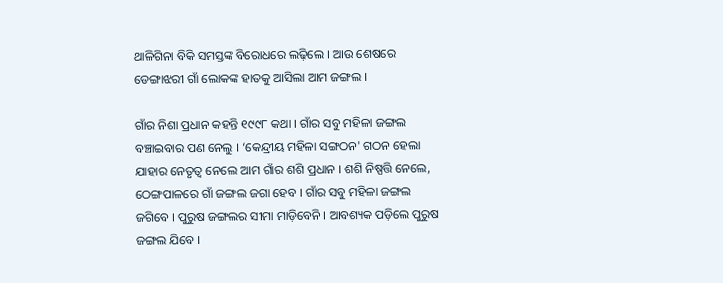ଥାଳିଗିନା ବିକି ସମସ୍ତଙ୍କ ବିରୋଧରେ ଲଢ଼ିଲେ । ଆଉ ଶେଷରେ ଡେଙ୍ଗାଝରୀ ଗାଁ ଲୋକଙ୍କ ହାତକୁ ଆସିଲା ଆମ ଜଙ୍ଗଲ ।

ଗାଁର ନିଶା ପ୍ରଧାନ କହନ୍ତି ୧୯୯୮ କଥା । ଗାଁର ସବୁ ମହିଳା ଜଙ୍ଗଲ ବଞ୍ଚାଇବାର ପଣ ନେଲୁ । ‘କେନ୍ଦ୍ରୀୟ ମହିଳା ସଙ୍ଗଠନ' ଗଠନ ହେଲା ଯାହାର ନେତୃତ୍ୱ ନେଲେ ଆମ ଗାଁର ଶଶି ପ୍ରଧାନ । ଶଶି ନିଷ୍ପତ୍ତି ନେଲେ, ଠେଙ୍ଗପାଳରେ ଗାଁ ଜଙ୍ଗଲ ଜଗା ହେବ । ଗାଁର ସବୁ ମହିଳା ଜଙ୍ଗଲ ଜଗିବେ । ପୁରୁଷ ଜଙ୍ଗଲର ସୀମା ମାଡ଼ିବେନି । ଆବଶ୍ୟକ ପଡ଼ିଲେ ପୁରୁଷ ଜଙ୍ଗଲ ଯିବେ ।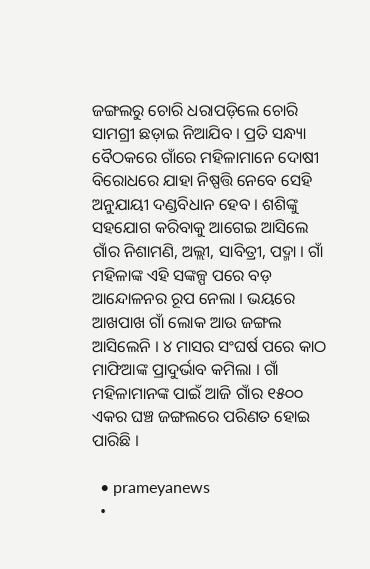ଜଙ୍ଗଲରୁ ଚୋରି ଧରାପଡ଼ିଲେ ଚୋରି ସାମଗ୍ରୀ ଛଡ଼ାଇ ନିଆଯିବ । ପ୍ରତି ସନ୍ଧ୍ୟା ବୈଠକରେ ଗାଁରେ ମହିଳାମାନେ ଦୋଷୀ ବିରୋଧରେ ଯାହା ନିଷ୍ପତ୍ତି ନେବେ ସେହି ଅନୁଯାୟୀ ଦଣ୍ଡବିଧାନ ହେବ । ଶଶିଙ୍କୁ ସହଯୋଗ କରିବାକୁ ଆଗେଇ ଆସିଲେ ଗାଁର ନିଶାମଣି, ଅଲ୍ଲୀ, ସାବିତ୍ରୀ, ପଦ୍ମା । ଗାଁ ମହିଳାଙ୍କ ଏହି ସଙ୍କଳ୍ପ ପରେ ବଡ଼ ଆନ୍ଦୋଳନର ରୂପ ନେଲା । ଭୟରେ ଆଖପାଖ ଗାଁ ଲୋକ ଆଉ ଜଙ୍ଗଲ ଆସିଲେନି । ୪ ମାସର ସଂଘର୍ଷ ପରେ କାଠ ମାଫିଆଙ୍କ ପ୍ରାଦୁର୍ଭାବ କମିଲା । ଗାଁ ମହିଳାମାନଙ୍କ ପାଇଁ ଆଜି ଗାଁର ୧୫୦୦ ଏକର ଘଞ୍ଚ ଜଙ୍ଗଲରେ ପରିଣତ ହୋଇ ପାରିଛି ।

  • prameyanews
  •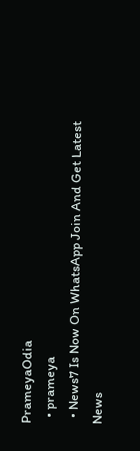PrameyaOdia
  • prameya
  • News7 Is Now On WhatsApp Join And Get Latest News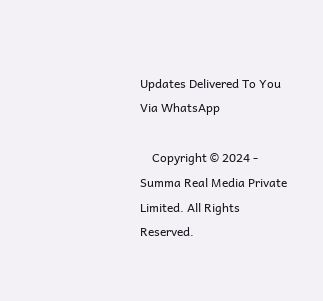Updates Delivered To You Via WhatsApp

    Copyright © 2024 - Summa Real Media Private Limited. All Rights Reserved.